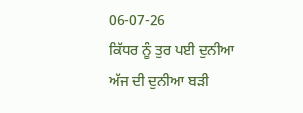06-07-26
ਕਿੱਧਰ ਨੂੰ ਤੁਰ ਪਈ ਦੁਨੀਆ
ਅੱਜ ਦੀ ਦੁਨੀਆ ਬੜੀ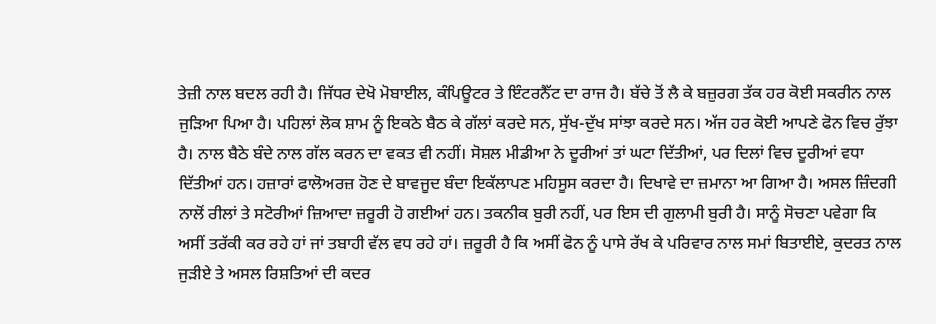ਤੇਜ਼ੀ ਨਾਲ ਬਦਲ ਰਹੀ ਹੈ। ਜਿੱਧਰ ਦੇਖੋ ਮੋਬਾਈਲ, ਕੰਪਿਊਟਰ ਤੇ ਇੰਟਰਨੈੱਟ ਦਾ ਰਾਜ ਹੈ। ਬੱਚੇ ਤੋਂ ਲੈ ਕੇ ਬਜ਼ੁਰਗ ਤੱਕ ਹਰ ਕੋਈ ਸਕਰੀਨ ਨਾਲ ਜੁੜਿਆ ਪਿਆ ਹੈ। ਪਹਿਲਾਂ ਲੋਕ ਸ਼ਾਮ ਨੂੰ ਇਕਠੇ ਬੈਠ ਕੇ ਗੱਲਾਂ ਕਰਦੇ ਸਨ, ਸੁੱਖ-ਦੁੱਖ ਸਾਂਝਾ ਕਰਦੇ ਸਨ। ਅੱਜ ਹਰ ਕੋਈ ਆਪਣੇ ਫੋਨ ਵਿਚ ਰੁੱਝਾ ਹੈ। ਨਾਲ ਬੈਠੇ ਬੰਦੇ ਨਾਲ ਗੱਲ ਕਰਨ ਦਾ ਵਕਤ ਵੀ ਨਹੀਂ। ਸੋਸ਼ਲ ਮੀਡੀਆ ਨੇ ਦੂਰੀਆਂ ਤਾਂ ਘਟਾ ਦਿੱਤੀਆਂ, ਪਰ ਦਿਲਾਂ ਵਿਚ ਦੂਰੀਆਂ ਵਧਾ ਦਿੱਤੀਆਂ ਹਨ। ਹਜ਼ਾਰਾਂ ਫਾਲੋਅਰਜ਼ ਹੋਣ ਦੇ ਬਾਵਜੂਦ ਬੰਦਾ ਇਕੱਲਾਪਣ ਮਹਿਸੂਸ ਕਰਦਾ ਹੈ। ਦਿਖਾਵੇ ਦਾ ਜ਼ਮਾਨਾ ਆ ਗਿਆ ਹੈ। ਅਸਲ ਜ਼ਿੰਦਗੀ ਨਾਲੋਂ ਰੀਲਾਂ ਤੇ ਸਟੋਰੀਆਂ ਜ਼ਿਆਦਾ ਜ਼ਰੂਰੀ ਹੋ ਗਈਆਂ ਹਨ। ਤਕਨੀਕ ਬੁਰੀ ਨਹੀਂ, ਪਰ ਇਸ ਦੀ ਗੁਲਾਮੀ ਬੁਰੀ ਹੈ। ਸਾਨੂੰ ਸੋਚਣਾ ਪਵੇਗਾ ਕਿ ਅਸੀਂ ਤਰੱਕੀ ਕਰ ਰਹੇ ਹਾਂ ਜਾਂ ਤਬਾਹੀ ਵੱਲ ਵਧ ਰਹੇ ਹਾਂ। ਜ਼ਰੂਰੀ ਹੈ ਕਿ ਅਸੀਂ ਫੋਨ ਨੂੰ ਪਾਸੇ ਰੱਖ ਕੇ ਪਰਿਵਾਰ ਨਾਲ ਸਮਾਂ ਬਿਤਾਈਏ, ਕੁਦਰਤ ਨਾਲ ਜੁੜੀਏ ਤੇ ਅਸਲ ਰਿਸ਼ਤਿਆਂ ਦੀ ਕਦਰ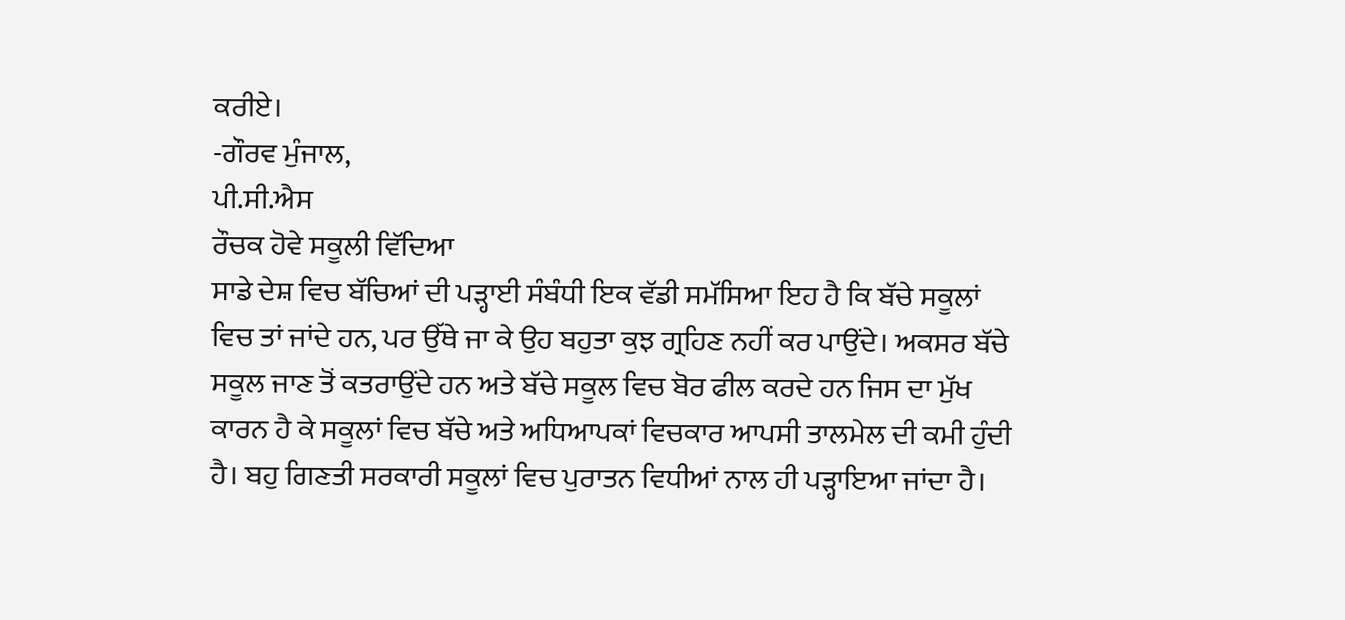ਕਰੀਏ।
-ਗੌਰਵ ਮੁੰਜਾਲ,
ਪੀ.ਸੀ.ਐਸ
ਰੌਚਕ ਹੋਵੇ ਸਕੂਲੀ ਵਿੱਦਿਆ
ਸਾਡੇ ਦੇਸ਼ ਵਿਚ ਬੱਚਿਆਂ ਦੀ ਪੜ੍ਹਾਈ ਸੰਬੰਧੀ ਇਕ ਵੱਡੀ ਸਮੱਸਿਆ ਇਹ ਹੈ ਕਿ ਬੱਚੇ ਸਕੂਲਾਂ ਵਿਚ ਤਾਂ ਜਾਂਦੇ ਹਨ, ਪਰ ਉੱਥੇ ਜਾ ਕੇ ਉਹ ਬਹੁਤਾ ਕੁਝ ਗ੍ਰਹਿਣ ਨਹੀਂ ਕਰ ਪਾਉਂਦੇ। ਅਕਸਰ ਬੱਚੇ ਸਕੂਲ ਜਾਣ ਤੋਂ ਕਤਰਾਉਂਦੇ ਹਨ ਅਤੇ ਬੱਚੇ ਸਕੂਲ ਵਿਚ ਬੋਰ ਫੀਲ ਕਰਦੇ ਹਨ ਜਿਸ ਦਾ ਮੁੱਖ ਕਾਰਨ ਹੈ ਕੇ ਸਕੂਲਾਂ ਵਿਚ ਬੱਚੇ ਅਤੇ ਅਧਿਆਪਕਾਂ ਵਿਚਕਾਰ ਆਪਸੀ ਤਾਲਮੇਲ ਦੀ ਕਮੀ ਹੁੰਦੀ ਹੈ। ਬਹੁ ਗਿਣਤੀ ਸਰਕਾਰੀ ਸਕੂਲਾਂ ਵਿਚ ਪੁਰਾਤਨ ਵਿਧੀਆਂ ਨਾਲ ਹੀ ਪੜ੍ਹਾਇਆ ਜਾਂਦਾ ਹੈ।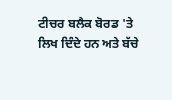ਟੀਚਰ ਬਲੈਕ ਬੋਰਡ 'ਤੇ ਲਿਖ ਦਿੰਦੇ ਹਨ ਅਤੇ ਬੱਚੇ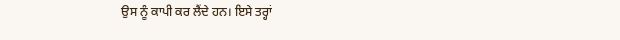ਉਸ ਨੂੰ ਕਾਪੀ ਕਰ ਲੈਂਦੇ ਹਨ। ਇਸੇ ਤਰ੍ਹਾਂ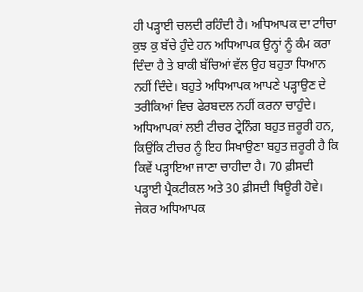ਹੀ ਪੜ੍ਹਾਈ ਚਲਦੀ ਰਹਿੰਦੀ ਹੈ। ਅਧਿਆਪਕ ਦਾ ਟਾੀਚਾ ਕੁਝ ਕੁ ਬੱਚੇ ਹੁੰਦੇ ਹਨ ਅਧਿਆਪਕ ਉਨ੍ਹਾਂ ਨੂੰ ਕੰਮ ਕਰਾ ਦਿੰਦਾ ਹੈ ਤੇ ਬਾਕੀ ਬੱਚਿਆਂ ਵੱਲ ਉਹ ਬਹੁਤਾ ਧਿਆਨ ਨਹੀਂ ਦਿੰਦੇ। ਬਹੁਤੇ ਅਧਿਆਪਕ ਆਪਣੇ ਪੜ੍ਹਾਉਣ ਦੇ ਤਰੀਕਿਆਂ ਵਿਚ ਫੇਰਬਦਲ ਨਹੀਂ ਕਰਨਾ ਚਾਹੁੰਦੇ। ਅਧਿਆਪਕਾਂ ਲਈ ਟੀਚਰ ਟ੍ਰੇਨਿੰਗ ਬਹੁਤ ਜ਼ਰੂਰੀ ਹਨ, ਕਿਉਂਕਿ ਟੀਚਰ ਨੂੰ ਇਹ ਸਿਖਾਉਣਾ ਬਹੁਤ ਜ਼ਰੂਰੀ ਹੈ ਕਿ ਕਿਵੇਂ ਪੜ੍ਹਾਇਆ ਜਾਣਾ ਚਾਹੀਦਾ ਹੈ। 70 ਫ਼ੀਸਦੀ ਪੜ੍ਹਾਈ ਪ੍ਰੈਕਟੀਕਲ ਅਤੇ 30 ਫ਼ੀਸਦੀ ਥਿਊਰੀ ਹੋਵੇ। ਜੇਕਰ ਅਧਿਆਪਕ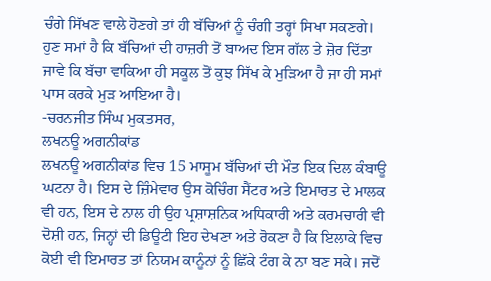ਚੰਗੇ ਸਿੱਖਣ ਵਾਲੇ ਹੋਣਗੇ ਤਾਂ ਹੀ ਬੱਚਿਆਂ ਨੂੰ ਚੰਗੀ ਤਰ੍ਹਾਂ ਸਿਖਾ ਸਕਣਗੇ। ਹੁਣ ਸਮਾਂ ਹੈ ਕਿ ਬੱਚਿਆਂ ਦੀ ਹਾਜ਼ਰੀ ਤੋਂ ਬਾਅਦ ਇਸ ਗੱਲ ਤੇ ਜ਼ੋਰ ਦਿੱਤਾ ਜਾਵੇ ਕਿ ਬੱਚਾ ਵਾਕਿਆ ਹੀ ਸਕੂਲ ਤੋਂ ਕੁਝ ਸਿੱਖ ਕੇ ਮੁੜਿਆ ਹੈ ਜਾ ਹੀ ਸਮਾਂ ਪਾਸ ਕਰਕੇ ਮੁੜ ਆਇਆ ਹੈ।
-ਚਰਨਜੀਤ ਸਿੰਘ ਮੁਕਤਸਰ,
ਲਖਨਊ ਅਗਨੀਕਾਂਡ
ਲਖਨਊ ਅਗਨੀਕਾਂਡ ਵਿਚ 15 ਮਾਸੂਮ ਬੱਚਿਆਂ ਦੀ ਮੌਤ ਇਕ ਦਿਲ ਕੰਬਾਊ ਘਟਨਾ ਹੈ। ਇਸ ਦੇ ਜ਼ਿੰਮੇਵਾਰ ਉਸ ਕੋਚਿੰਗ ਸੈਂਟਰ ਅਤੇ ਇਮਾਰਤ ਦੇ ਮਾਲਕ ਵੀ ਹਨ, ਇਸ ਦੇ ਨਾਲ ਹੀ ਉਹ ਪ੍ਰਸ਼ਾਸ਼ਨਿਕ ਅਧਿਕਾਰੀ ਅਤੇ ਕਰਮਚਾਰੀ ਵੀ ਦੋਸ਼ੀ ਹਨ, ਜਿਨ੍ਹਾਂ ਦੀ ਡਿਊਟੀ ਇਹ ਦੇਖਣਾ ਅਤੇ ਰੋਕਣਾ ਹੈ ਕਿ ਇਲਾਕੇ ਵਿਚ ਕੋਈ ਵੀ ਇਮਾਰਤ ਤਾਂ ਨਿਯਮ ਕਾਨੂੰਨਾਂ ਨੂੰ ਛਿੱਕੇ ਟੰਗ ਕੇ ਨਾ ਬਣ ਸਕੇ। ਜਦੋਂ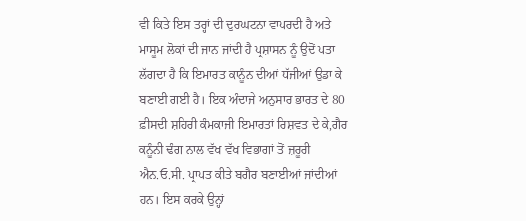ਵੀ ਕਿਤੇ ਇਸ ਤਰ੍ਹਾਂ ਦੀ ਦੁਰਘਟਨਾ ਵਾਪਰਦੀ ਹੈ ਅਤੇ ਮਾਸੂਮ ਲੋਕਾਂ ਦੀ ਜਾਨ ਜਾਂਦੀ ਹੈ ਪ੍ਰਸ਼ਾਸਨ ਨੂੰ ਉਦੋਂ ਪਤਾ ਲੱਗਦਾ ਹੈ ਕਿ ਇਮਾਰਤ ਕਾਨੂੰਨ ਦੀਆਂ ਧੱਜੀਆਂ ਉਡਾ ਕੇ ਬਣਾਈ ਗਈ ਹੈ। ਇਕ ਅੰਦਾਜੇ ਅਨੁਸਾਰ ਭਾਰਤ ਦੇ 80 ਫ਼ੀਸਦੀ ਸ਼ਹਿਰੀ ਕੰਮਕਾਜੀ ਇਮਾਰਤਾਂ ਰਿਸ਼ਵਤ ਦੇ ਕੇ,ਗੈਰ ਕਨੂੰਨੀ ਢੰਗ ਨਾਲ ਵੱਖ ਵੱਖ ਵਿਭਾਗਾਂ ਤੋਂ ਜ਼ਰੂਰੀ ਐਨ.ਓ.ਸੀ. ਪ੍ਰਾਪਤ ਕੀਤੇ ਬਗੈਰ ਬਣਾਈਆਂ ਜਾਂਦੀਆਂ ਹਨ। ਇਸ ਕਰਕੇ ਉਨ੍ਹਾਂ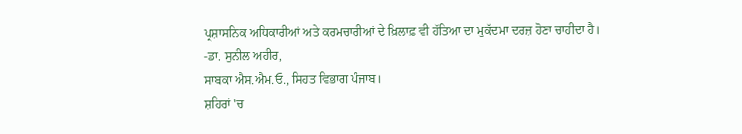ਪ੍ਰਸ਼ਾਸਨਿਕ ਅਧਿਕਾਰੀਆਂ ਅਤੇ ਕਰਮਚਾਰੀਆਂ ਦੇ ਖ਼ਿਲਾਫ਼ ਵੀ ਹੱਤਿਆ ਦਾ ਮੁਕੱਦਮਾ ਦਰਜ਼ ਹੋਣਾ ਚਾਹੀਦਾ ਹੈ।
-ਡਾ. ਸੁਨੀਲ ਅਹੀਰ,
ਸਾਬਕਾ ਐਸ.ਐਮ.ਓ., ਸਿਹਤ ਵਿਭਾਗ ਪੰਜਾਬ।
ਸ਼ਹਿਰਾਂ 'ਚ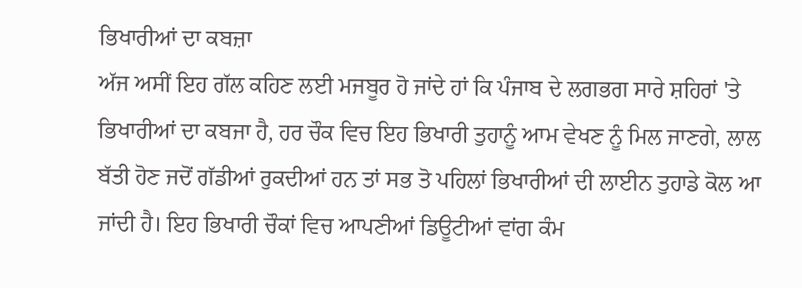ਭਿਖਾਰੀਆਂ ਦਾ ਕਬਜ਼ਾ
ਅੱਜ ਅਸੀਂ ਇਹ ਗੱਲ ਕਹਿਣ ਲਈ ਮਜਬੂਰ ਹੋ ਜਾਂਦੇ ਹਾਂ ਕਿ ਪੰਜਾਬ ਦੇ ਲਗਭਗ ਸਾਰੇ ਸ਼ਹਿਰਾਂ 'ਤੇ ਭਿਖਾਰੀਆਂ ਦਾ ਕਬਜਾ ਹੈ, ਹਰ ਚੌਕ ਵਿਚ ਇਹ ਭਿਖਾਰੀ ਤੁਹਾਨੂੰ ਆਮ ਵੇਖਣ ਨੂੰ ਮਿਲ ਜਾਣਗੇ, ਲਾਲ ਬੱਤੀ ਹੋਣ ਜਦੋਂ ਗੱਡੀਆਂ ਰੁਕਦੀਆਂ ਹਨ ਤਾਂ ਸਭ ਤੋ ਪਹਿਲਾਂ ਭਿਖਾਰੀਆਂ ਦੀ ਲਾਈਨ ਤੁਹਾਡੇ ਕੋਲ ਆ ਜਾਂਦੀ ਹੈ। ਇਹ ਭਿਖਾਰੀ ਚੌਕਾਂ ਵਿਚ ਆਪਣੀਆਂ ਡਿਊਟੀਆਂ ਵਾਂਗ ਕੰਮ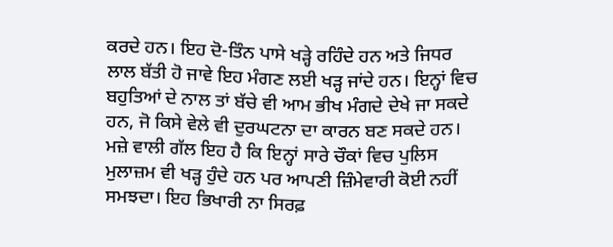ਕਰਦੇ ਹਨ। ਇਹ ਦੋ-ਤਿੰਨ ਪਾਸੇ ਖੜ੍ਹੇ ਰਹਿੰਦੇ ਹਨ ਅਤੇ ਜਿਧਰ ਲਾਲ ਬੱਤੀ ਹੋ ਜਾਵੇ ਇਹ ਮੰਗਣ ਲਈ ਖੜ੍ਹ ਜਾਂਦੇ ਹਨ। ਇਨ੍ਹਾਂ ਵਿਚ ਬਹੁਤਿਆਂ ਦੇ ਨਾਲ ਤਾਂ ਬੱਚੇ ਵੀ ਆਮ ਭੀਖ ਮੰਗਦੇ ਦੇਖੇ ਜਾ ਸਕਦੇ ਹਨ, ਜੋ ਕਿਸੇ ਵੇਲੇ ਵੀ ਦੁਰਘਟਨਾ ਦਾ ਕਾਰਨ ਬਣ ਸਕਦੇ ਹਨ। ਮਜ਼ੇ ਵਾਲੀ ਗੱਲ ਇਹ ਹੈ ਕਿ ਇਨ੍ਹਾਂ ਸਾਰੇ ਚੌਕਾਂ ਵਿਚ ਪੁਲਿਸ ਮੁਲਾਜ਼ਮ ਵੀ ਖੜ੍ਹ ਹੁੰਦੇ ਹਨ ਪਰ ਆਪਣੀ ਜ਼ਿੰਮੇਵਾਰੀ ਕੋਈ ਨਹੀਂ ਸਮਝਦਾ। ਇਹ ਭਿਖਾਰੀ ਨਾ ਸਿਰਫ਼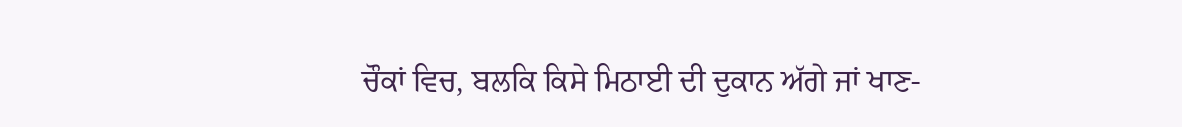ਚੌਕਾਂ ਵਿਚ, ਬਲਕਿ ਕਿਸੇ ਮਿਠਾਈ ਦੀ ਦੁਕਾਨ ਅੱਗੇ ਜਾਂ ਖਾਣ-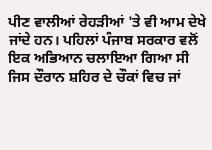ਪੀਣ ਵਾਲੀਆਂ ਰੇਹੜੀਆਂ 'ਤੇ ਵੀ ਆਮ ਦੇਖੇ ਜਾਂਦੇ ਹਨ। ਪਹਿਲਾਂ ਪੰਜਾਬ ਸਰਕਾਰ ਵਲੋਂ ਇਕ ਅਭਿਆਨ ਚਲਾਇਆ ਗਿਆ ਸੀ ਜਿਸ ਦੌਰਾਨ ਸ਼ਹਿਰ ਦੇ ਚੌਕਾਂ ਵਿਚ ਜਾਂ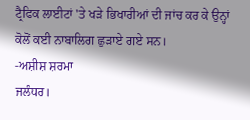ਟ੍ਰੈਫਿਕ ਲਾਈਟਾਂ 'ਤੇ ਖੜੇ ਭਿਖਾਰੀਆਂ ਦੀ ਜਾਂਚ ਕਰ ਕੇ ਉਨ੍ਹਾਂ ਕੋਲੋਂ ਕਈ ਨਾਬਾਲਿਗ ਛੁੜਾਏ ਗਏ ਸਨ।
-ਅਸ਼ੀਸ਼ ਸ਼ਰਮਾ
ਜਲੰਧਰ।